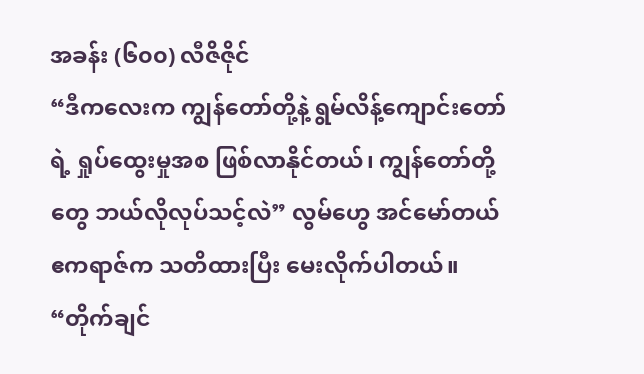အခန်း (၆၀၀) လီဇိဇိုင်
“ဒီကလေးက ကျွန်တော်တို့နဲ့ ရွမ်လိန့်ကျောင်းတော်ရဲ့ ရှုပ်ထွေးမှုအစ ဖြစ်လာနိုင်တယ်၊ ကျွန်တော်တို့တွေ ဘယ်လိုလုပ်သင့်လဲ” လွမ်ဟွေ အင်မော်တယ်ဧကရာဇ်က သတိထားပြီး မေးလိုက်ပါတယ်။
“တိုက်ချင်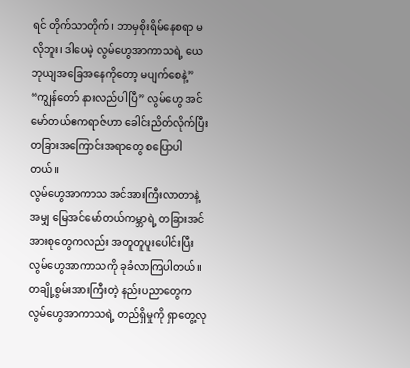ရင် တိုက်သာတိုက်၊ ဘာမှစိုးရိမ်နေစရာ မလိုဘူး၊ ဒါပေမဲ့ လွမ်ဟွေအာကာသရဲ့ ယေဘုယျအခြေအနေကိုတော့ မပျက်စေနဲ့”
“ကျွန်တော် နားလည်ပါပြီ” လွမ်ဟွေ အင်မော်တယ်ဧကရာဇ်ဟာ ခေါင်းညိတ်လိုက်ပြီး တခြားအကြောင်းအရာတွေ စပြောပါတယ်။
လွမ်ဟွေအာကာသ အင်အားကြီးလာတာနဲ့အမျှ မြေအင်မော်တယ်ကမ္ဘာရဲ့ တခြားအင်အားစုတွေကလည်း အတူတူပူးပေါင်းပြီး လွမ်ဟွေအာကာသကို ခုခံလာကြပါတယ်။ တချို့စွမ်းအားကြီးတဲ့ နည်းပညာတွေက လွမ်ဟွေအာကာသရဲ့ တည်ရှိမှုကို ရှာတွေ့လု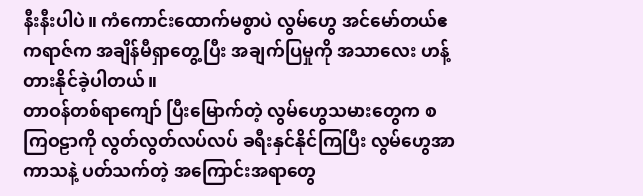နီးနီးပါပဲ။ ကံကောင်းထောက်မစွာပဲ လွမ်ဟွေ အင်မော်တယ်ဧကရာဇ်က အချိန်မီရှာတွေ့ပြီး အချက်ပြမှုကို အသာလေး ဟန့်တားနိုင်ခဲ့ပါတယ်။
တာဝန်တစ်ရာကျော် ပြီးမြောက်တဲ့ လွမ်ဟွေသမားတွေက စကြဝဠာကို လွတ်လွတ်လပ်လပ် ခရီးနှင်နိုင်ကြပြီး လွမ်ဟွေအာကာသနဲ့ ပတ်သက်တဲ့ အကြောင်းအရာတွေ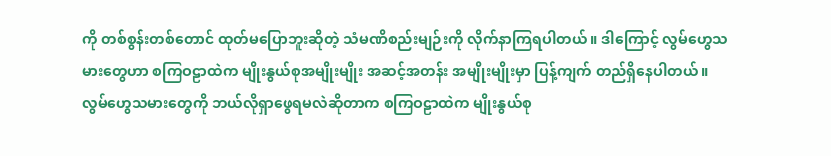ကို တစ်စွန်းတစ်တောင် ထုတ်မပြောဘူးဆိုတဲ့ သံမဏိစည်းမျဉ်းကို လိုက်နာကြရပါတယ်။ ဒါကြောင့် လွမ်ဟွေသမားတွေဟာ စကြဝဠာထဲက မျိုးနွယ်စုအမျိုးမျိုး အဆင့်အတန်း အမျိုးမျိုးမှာ ပြန့်ကျက် တည်ရှိနေပါတယ်။
လွမ်ဟွေသမားတွေကို ဘယ်လိုရှာဖွေရမလဲဆိုတာက စကြဝဠာထဲက မျိုးနွယ်စု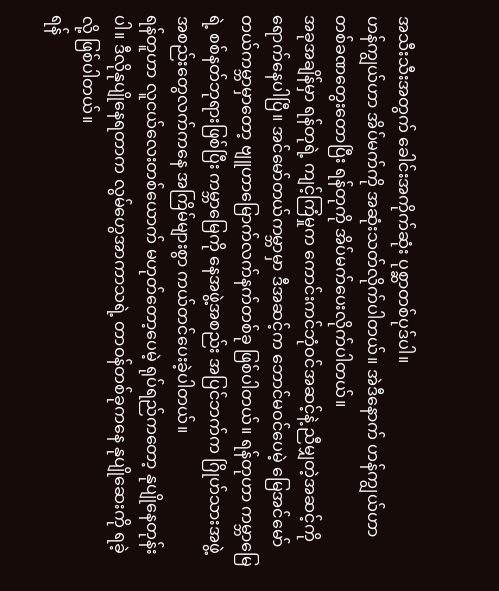အသီးသီးအတွက် ခေါင်းအကိုက်ဆုံး ပုစ္ဆာတစ်ပုဒ်ပါ။
ဟန်ကျွယ်ဟာ အိပ်မက်ကို အဆုံးသတ်လိုက်ပါတယ်။ အဲဒီနောက် ဟန်ကျွယ်ဟာ တစ်ခဏတွေးတောပြီး ရန်တုကို အိပ်မက်ပေးလိုက်ပါတယ်။
အခုအချိန်မှာ ရန်တုရဲ့ ကျင့်ကြံမှုက ကောင်းကင်ဘုံဝင်အဆင့်နဲ့ ညီမျှတဲ့အဆင့်ကို ရောက်နေပါပြီ။ အင်မော်တယ်ကမ္ဘာမှာ ဒီအဆင့်က ဘောင်မဝင်ပေမဲ့ မြေအင်မော်တယ်ကမ္ဘာမှာတော့ ဗျူဟာမြောက်လက်နက်တစ်ခု ဖြစ်ပါတယ်။ ရန်တုဟာ ကမ္ဘာမြေရဲ့ စစ်နတ်ဘုရားဖြစ်ပြီး ကမ္ဘာမြေကို နေအဖွဲ့အစည်း အပြင်ဘက်က ဂြိုဟ်သားအဖွဲ့အစည်းတွေလက်ကနေ အကြိမ်များစွာ ကယ်တင်ပေးခဲ့ပါတယ်။
ရန်တူဟာ လူငယ်လေးတစ်ယောက် မဟုတ်တော့ပေမဲ့ ရုပ်ရည်ကတော့ နုပျိုနေတုန်းပါ။ ဒီလိုနုပျိုနေရတာက လွမ်ဟွေအာကာသရဲ့ တာဝန်တစ်ခုကနေ နုပျိုဆေးကို ရခဲ့လို့ ဖြစ်ပါတယ်။
ရန်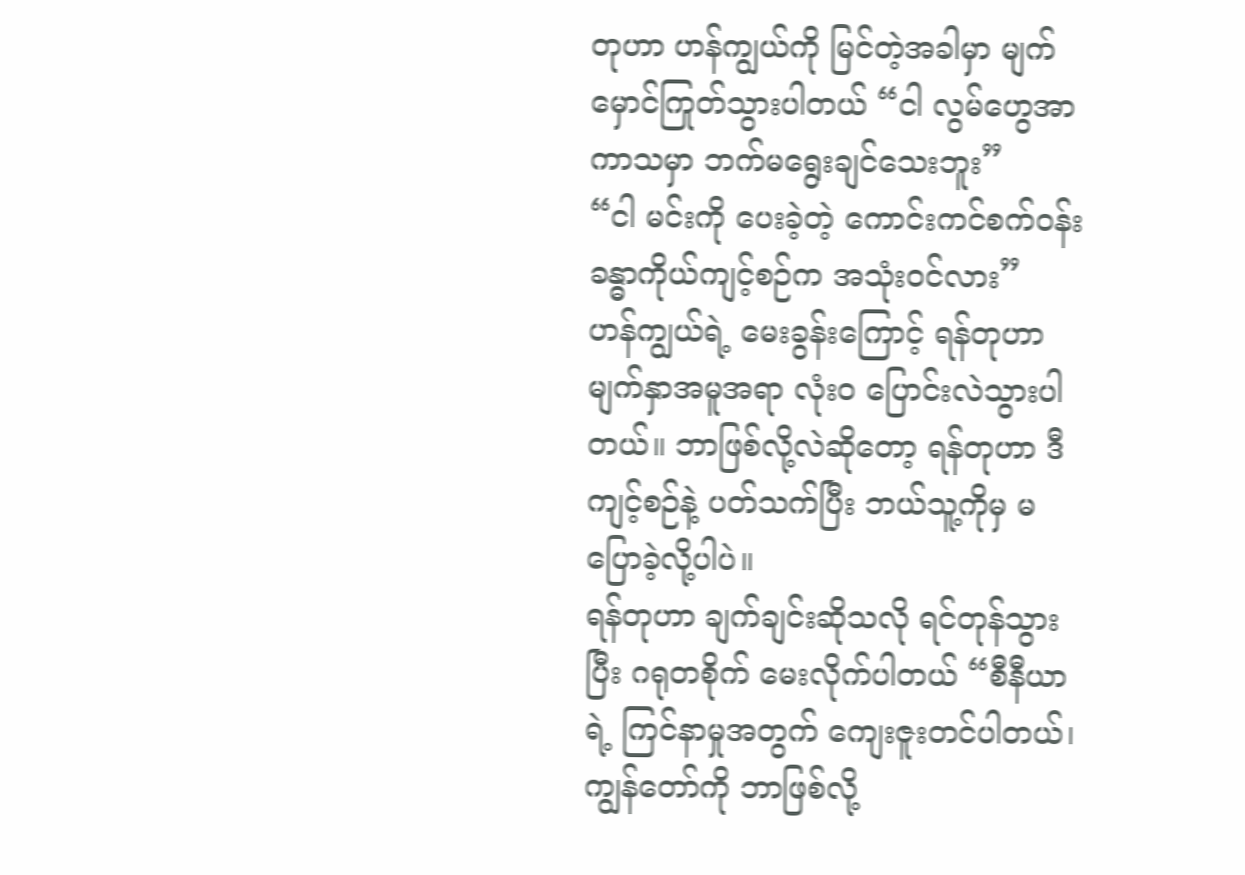တုဟာ ဟန်ကျွယ်ကို မြင်တဲ့အခါမှာ မျက်မှောင်ကြုတ်သွားပါတယ် “ငါ လွမ်ဟွေအာကာသမှာ ဘက်မရွေးချင်သေးဘူး”
“ငါ မင်းကို ပေးခဲ့တဲ့ ကောင်းကင်စက်ဝန်း ခန္ဓာကိုယ်ကျင့်စဉ်က အသုံးဝင်လား”
ဟန်ကျွယ်ရဲ့ မေးခွန်းကြောင့် ရန်တုဟာ မျက်နှာအမူအရာ လုံးဝ ပြောင်းလဲသွားပါတယ်။ ဘာဖြစ်လို့လဲဆိုတော့ ရန်တုဟာ ဒီကျင့်စဉ်နဲ့ ပတ်သက်ပြီး ဘယ်သူ့ကိုမှ မပြောခဲ့လို့ပါပဲ။
ရန်တုဟာ ချက်ချင်းဆိုသလို ရင်တုန်သွားပြီး ဂရုတစိုက် မေးလိုက်ပါတယ် “စီနီယာရဲ့ ကြင်နာမှုအတွက် ကျေးဇူးတင်ပါတယ်၊ ကျွန်တော်ကို ဘာဖြစ်လို့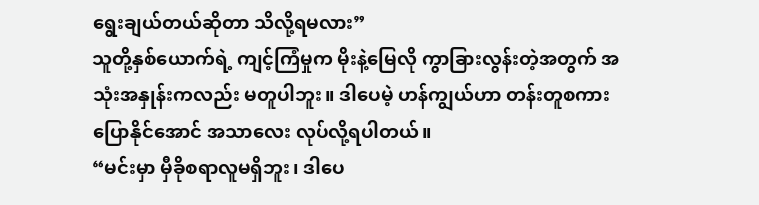ရွေးချယ်တယ်ဆိုတာ သိလို့ရမလား”
သူတို့နှစ်ယောက်ရဲ့ ကျင့်ကြံမှုက မိုးနဲ့မြေလို ကွာခြားလွန်းတဲ့အတွက် အသုံးအနှုန်းကလည်း မတူပါဘူး။ ဒါပေမဲ့ ဟန်ကျွယ်ဟာ တန်းတူစကားပြောနိုင်အောင် အသာလေး လုပ်လို့ရပါတယ်။
“မင်းမှာ မှီခိုစရာလူမရှိဘူး၊ ဒါပေ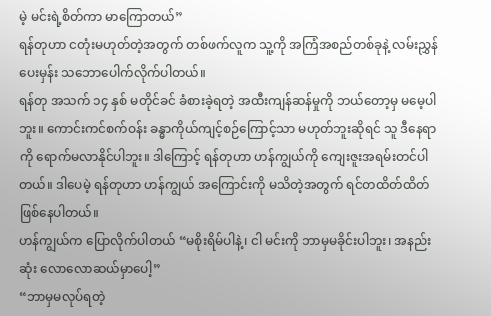မဲ့ မင်းရဲ့စိတ်ကာ မာကြောတယ်”
ရန်တုဟာ ငတုံးမဟုတ်တဲ့အတွက် တစ်ဖက်လူက သူ့ကို အကြံအစည်တစ်ခုနဲ့ လမ်းညွှန်ပေးမှန်း သဘောပေါက်လိုက်ပါတယ်။
ရန်တု အသက် ၁၄ နှစ် မတိုင်ခင် ခံစားခဲ့ရတဲ့ အထီးကျန်ဆန်မှုကို ဘယ်တော့မှ မမေ့ပါဘူး။ ကောင်းကင်စက်ဝန်း ခန္ဓာကိုယ်ကျင့်စဉ်ကြောင့်သာ မဟုတ်ဘူးဆိုရင် သူ ဒီနေရာကို ရောက်မလာနိုင်ပါဘူး။ ဒါကြောင့် ရန်တုဟာ ဟန်ကျွယ်ကို ကျေးဇူးအရမ်းတင်ပါတယ်။ ဒါပေမဲ့ ရန်တုဟာ ဟန်ကျွယ် အကြောင်းကို မသိတဲ့အတွက် ရင်တထိတ်ထိတ် ဖြစ်နေပါတယ်။
ဟန်ကျွယ်က ပြောလိုက်ပါတယ် “မစိုးရိမ်ပါနဲ့၊ ငါ မင်းကို ဘာမှမခိုင်းပါဘူး၊ အနည်းဆုံး လောလောဆယ်မှာပေါ့”
“ဘာမှမလုပ်ရတဲ့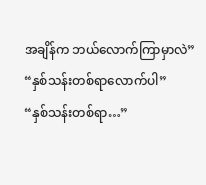အချိန်က ဘယ်လောက်ကြာမှာလဲ”
“နှစ်သန်းတစ်ရာလောက်ပါ”
“နှစ်သန်းတစ်ရာ…”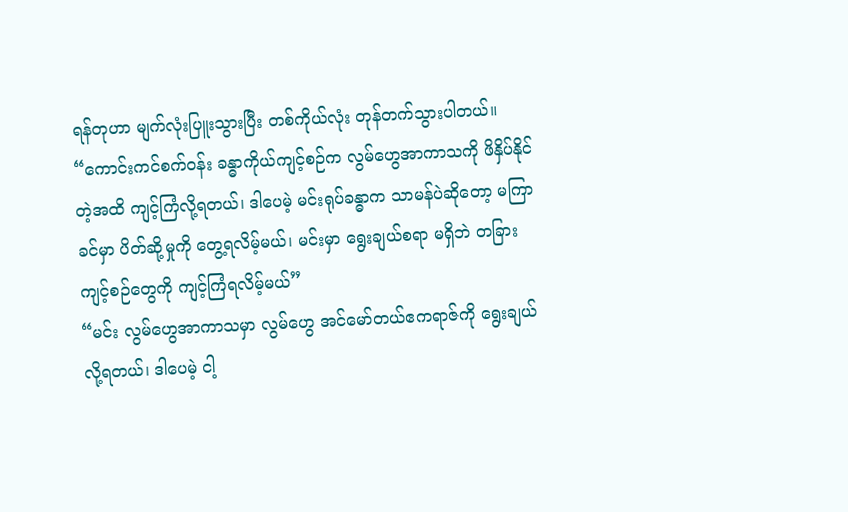ရန်တုဟာ မျက်လုံးပြူးသွားပြီး တစ်ကိုယ်လုံး တုန်တက်သွားပါတယ်။
“ကောင်းကင်စက်ဝန်း ခန္ဓာကိုယ်ကျင့်စဉ်က လွမ်ဟွေအာကာသကို ဖိနှိပ်နိုင်တဲ့အထိ ကျင့်ကြံလို့ရတယ်၊ ဒါပေမဲ့ မင်းရုပ်ခန္ဓာက သာမန်ပဲဆိုတော့ မကြာခင်မှာ ပိတ်ဆို့မှုကို တွေ့ရလိမ့်မယ်၊ မင်းမှာ ရွေးချယ်စရာ မရှိဘဲ တခြားကျင့်စဉ်တွေကို ကျင့်ကြံရလိမ့်မယ်”
“မင်း လွမ်ဟွေအာကာသမှာ လွမ်ဟွေ အင်မော်တယ်ဧကရာဇ်ကို ရွေးချယ်လို့ရတယ်၊ ဒါပေမဲ့ ငါ့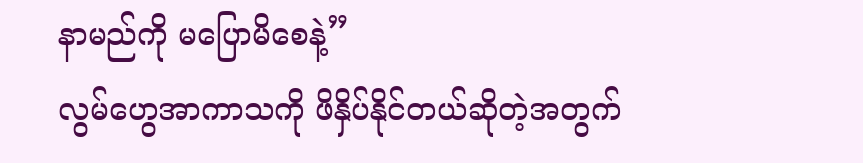နာမည်ကို မပြောမိစေနဲ့”
လွမ်ဟွေအာကာသကို ဖိနှိပ်နိုင်တယ်ဆိုတဲ့အတွက်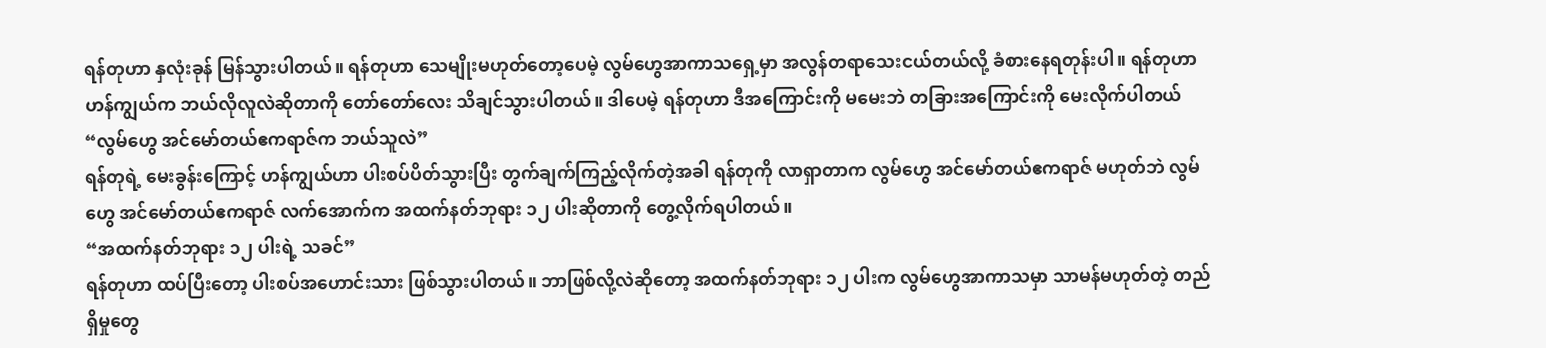ရန်တုဟာ နှလုံးခုန် မြန်သွားပါတယ်။ ရန်တုဟာ သေမျိုးမဟုတ်တော့ပေမဲ့ လွမ်ဟွေအာကာသရှေ့မှာ အလွန်တရာသေးငယ်တယ်လို့ ခံစားနေရတုန်းပါ။ ရန်တုဟာ ဟန်ကျွယ်က ဘယ်လိုလူလဲဆိုတာကို တော်တော်လေး သိချင်သွားပါတယ်။ ဒါပေမဲ့ ရန်တုဟာ ဒီအကြောင်းကို မမေးဘဲ တခြားအကြောင်းကို မေးလိုက်ပါတယ် “လွမ်ဟွေ အင်မော်တယ်ဧကရာဇ်က ဘယ်သူလဲ”
ရန်တုရဲ့ မေးခွန်းကြောင့် ဟန်ကျွယ်ဟာ ပါးစပ်ပိတ်သွားပြီး တွက်ချက်ကြည့်လိုက်တဲ့အခါ ရန်တုကို လာရှာတာက လွမ်ဟွေ အင်မော်တယ်ဧကရာဇ် မဟုတ်ဘဲ လွမ်ဟွေ အင်မော်တယ်ဧကရာဇ် လက်အောက်က အထက်နတ်ဘုရား ၁၂ ပါးဆိုတာကို တွေ့လိုက်ရပါတယ်။
“အထက်နတ်ဘုရား ၁၂ ပါးရဲ့ သခင်”
ရန်တုဟာ ထပ်ပြီးတော့ ပါးစပ်အဟောင်းသား ဖြစ်သွားပါတယ်။ ဘာဖြစ်လို့လဲဆိုတော့ အထက်နတ်ဘုရား ၁၂ ပါးက လွမ်ဟွေအာကာသမှာ သာမန်မဟုတ်တဲ့ တည်ရှိမှုတွေ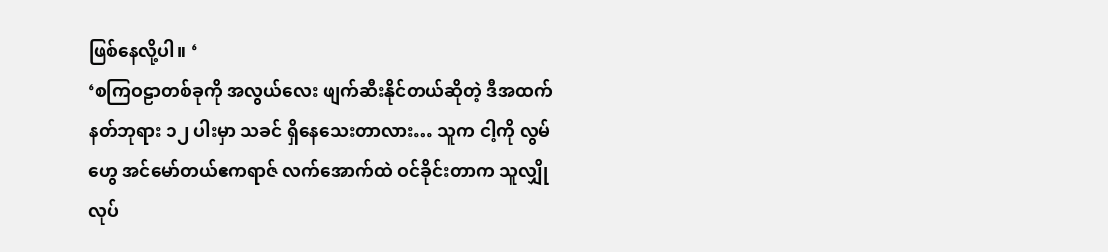ဖြစ်နေလို့ပါ။ ‘
‘စကြဝဠာတစ်ခုကို အလွယ်လေး ဖျက်ဆီးနိုင်တယ်ဆိုတဲ့ ဒီအထက်နတ်ဘုရား ၁၂ ပါးမှာ သခင် ရှိနေသေးတာလား… သူက ငါ့ကို လွမ်ဟွေ အင်မော်တယ်ဧကရာဇ် လက်အောက်ထဲ ဝင်ခိုင်းတာက သူလျှိုလုပ်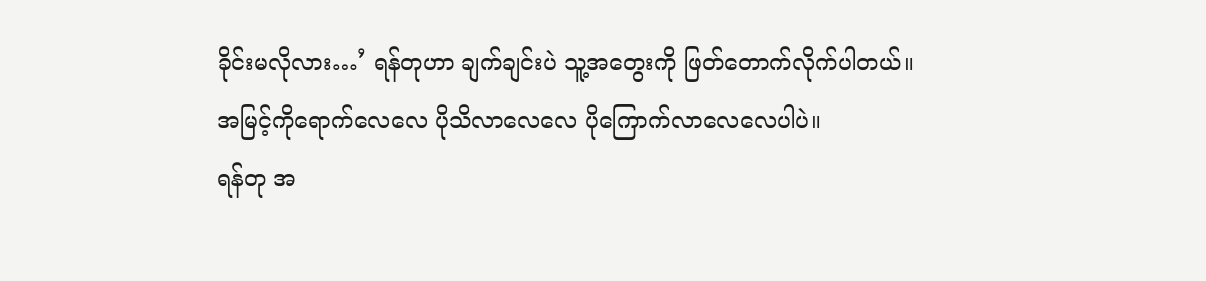ခိုင်းမလိုလား…’ ရန်တုဟာ ချက်ချင်းပဲ သူ့အတွေးကို ဖြတ်တောက်လိုက်ပါတယ်။
အမြင့်ကိုရောက်လေလေ ပိုသိလာလေလေ ပိုကြောက်လာလေလေပါပဲ။
ရန်တု အ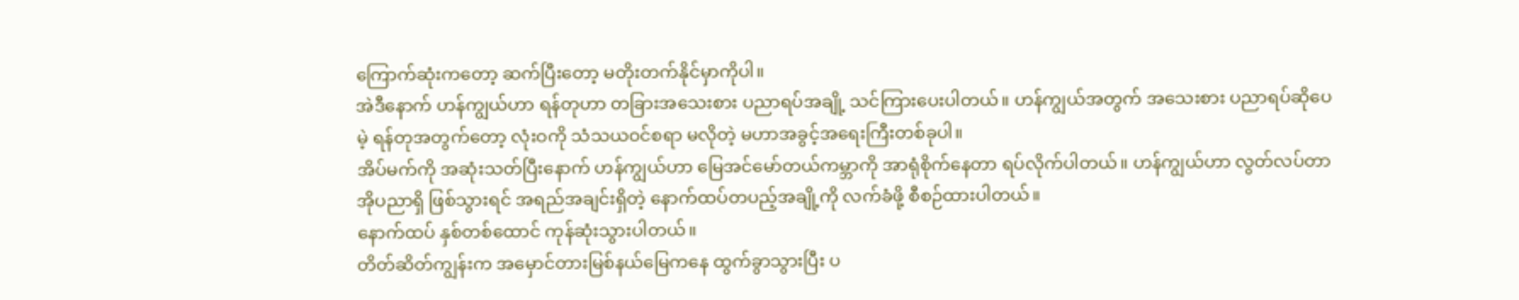ကြောက်ဆုံးကတော့ ဆက်ပြီးတော့ မတိုးတက်နိုင်မှာကိုပါ။
အဲဒီနောက် ဟန်ကျွယ်ဟာ ရန်တုဟာ တခြားအသေးစား ပညာရပ်အချို့ သင်ကြားပေးပါတယ်။ ဟန်ကျွယ်အတွက် အသေးစား ပညာရပ်ဆိုပေမဲ့ ရန်တုအတွက်တော့ လုံးဝကို သံသယဝင်စရာ မလိုတဲ့ မဟာအခွင့်အရေးကြီးတစ်ခုပါ။
အိပ်မက်ကို အဆုံးသတ်ပြီးနောက် ဟန်ကျွယ်ဟာ မြေအင်မော်တယ်ကမ္ဘာကို အာရုံစိုက်နေတာ ရပ်လိုက်ပါတယ်။ ဟန်ကျွယ်ဟာ လွတ်လပ်တာအိုပညာရှိ ဖြစ်သွားရင် အရည်အချင်းရှိတဲ့ နောက်ထပ်တပည့်အချို့ကို လက်ခံဖို့ စီစဉ်ထားပါတယ်။
နောက်ထပ် နှစ်တစ်ထောင် ကုန်ဆုံးသွားပါတယ်။
တိတ်ဆိတ်ကျွန်းက အမှောင်တားမြစ်နယ်မြေကနေ ထွက်ခွာသွားပြီး ပ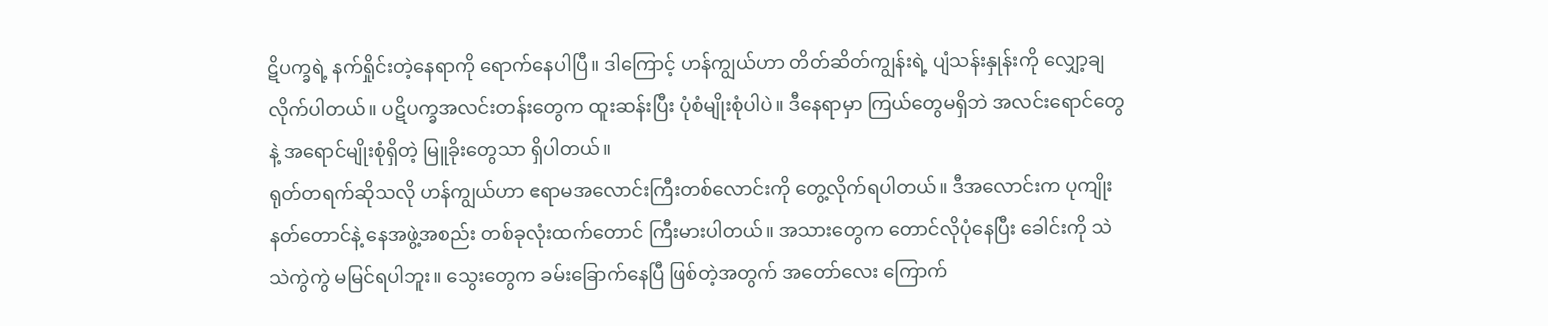ဋိပက္ခရဲ့ နက်ရှိုင်းတဲ့နေရာကို ရောက်နေပါပြီ။ ဒါကြောင့် ဟန်ကျွယ်ဟာ တိတ်ဆိတ်ကျွန်းရဲ့ ပျံသန်းနှုန်းကို လျှော့ချလိုက်ပါတယ်။ ပဋိပက္ခအလင်းတန်းတွေက ထူးဆန်းပြီး ပုံစံမျိုးစုံပါပဲ။ ဒီနေရာမှာ ကြယ်တွေမရှိဘဲ အလင်းရောင်တွေနဲ့ အရောင်မျိုးစုံရှိတဲ့ မြူခိုးတွေသာ ရှိပါတယ်။
ရုတ်တရက်ဆိုသလို ဟန်ကျွယ်ဟာ ဧရာမအလောင်းကြီးတစ်လောင်းကို တွေ့လိုက်ရပါတယ်။ ဒီအလောင်းက ပုကျိုးနတ်တောင်နဲ့ နေအဖွဲ့အစည်း တစ်ခုလုံးထက်တောင် ကြီးမားပါတယ်။ အသားတွေက တောင်လိုပုံနေပြီး ခေါင်းကို သဲသဲကွဲကွဲ မမြင်ရပါဘူး။ သွေးတွေက ခမ်းခြောက်နေပြီ ဖြစ်တဲ့အတွက် အတော်လေး ကြောက်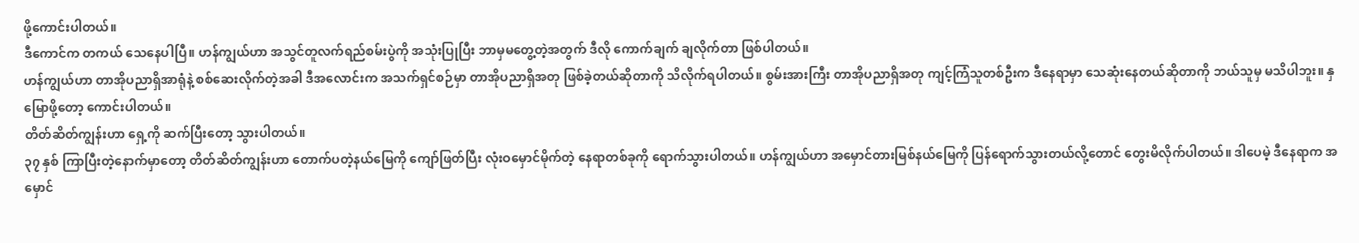ဖို့ကောင်းပါတယ်။
ဒီကောင်က တကယ် သေနေပါပြီ။ ဟန်ကျွယ်ဟာ အသွင်တူလက်ရည်စမ်းပွဲကို အသုံးပြုပြီး ဘာမှမတွေ့တဲ့အတွက် ဒီလို ကောက်ချက် ချလိုက်တာ ဖြစ်ပါတယ်။
ဟန်ကျွယ်ဟာ တာအိုပညာရှိအာရုံနဲ့ စစ်ဆေးလိုက်တဲ့အခါ ဒီအလောင်းက အသက်ရှင်စဉ်မှာ တာအိုပညာရှိအတု ဖြစ်ခဲ့တယ်ဆိုတာကို သိလိုက်ရပါတယ်။ စွမ်းအားကြီး တာအိုပညာရှိအတု ကျင့်ကြံသူတစ်ဦးက ဒီနေရာမှာ သေဆုံးနေတယ်ဆိုတာကို ဘယ်သူမှ မသိပါဘူး။ နှမြောဖို့တော့ ကောင်းပါတယ်။
တိတ်ဆိတ်ကျွန်းဟာ ရှေ့ကို ဆက်ပြီးတော့ သွားပါတယ်။
၃၇ နှစ် ကြာပြီးတဲ့နောက်မှာတော့ တိတ်ဆိတ်ကျွန်းဟာ တောက်ပတဲ့နယ်မြေကို ကျော်ဖြတ်ပြီး လုံးဝမှောင်မိုက်တဲ့ နေရာတစ်ခုကို ရောက်သွားပါတယ်။ ဟန်ကျွယ်ဟာ အမှောင်တားမြစ်နယ်မြေကို ပြန်ရောက်သွားတယ်လို့တောင် တွေးမိလိုက်ပါတယ်။ ဒါပေမဲ့ ဒီနေရာက အမှောင်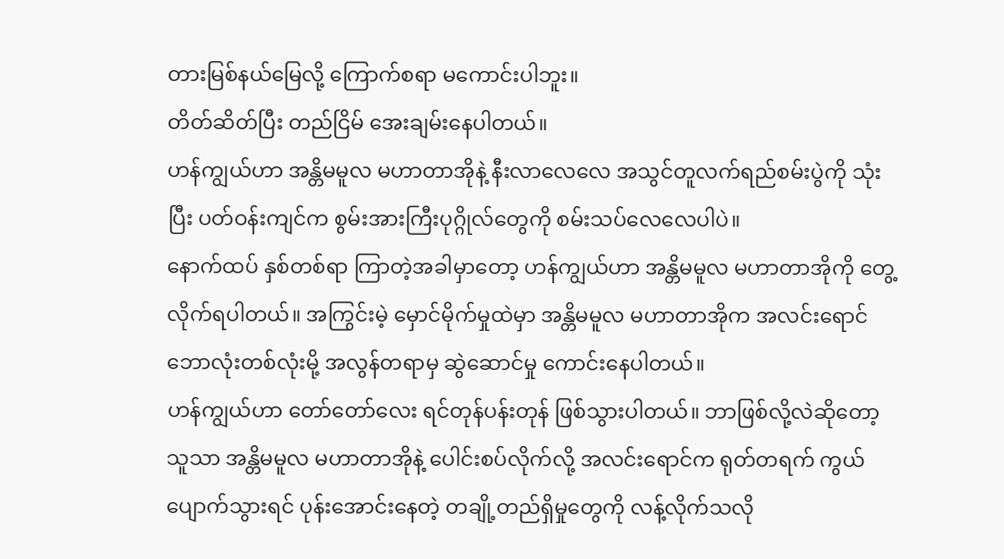တားမြစ်နယ်မြေလို့ ကြောက်စရာ မကောင်းပါဘူး။
တိတ်ဆိတ်ပြီး တည်ငြိမ် အေးချမ်းနေပါတယ်။
ဟန်ကျွယ်ဟာ အန္တိမမူလ မဟာတာအိုနဲ့ နီးလာလေလေ အသွင်တူလက်ရည်စမ်းပွဲကို သုံးပြီး ပတ်ဝန်းကျင်က စွမ်းအားကြီးပုဂ္ဂိုလ်တွေကို စမ်းသပ်လေလေပါပဲ။
နောက်ထပ် နှစ်တစ်ရာ ကြာတဲ့အခါမှာတော့ ဟန်ကျွယ်ဟာ အန္တိမမူလ မဟာတာအိုကို တွေ့လိုက်ရပါတယ်။ အကြွင်းမဲ့ မှောင်မိုက်မှုထဲမှာ အန္တိမမူလ မဟာတာအိုက အလင်းရောင် ဘောလုံးတစ်လုံးမို့ အလွန်တရာမှ ဆွဲဆောင်မှု ကောင်းနေပါတယ်။
ဟန်ကျွယ်ဟာ တော်တော်လေး ရင်တုန်ပန်းတုန် ဖြစ်သွားပါတယ်။ ဘာဖြစ်လို့လဲဆိုတော့ သူသာ အန္တိမမူလ မဟာတာအိုနဲ့ ပေါင်းစပ်လိုက်လို့ အလင်းရောင်က ရုတ်တရက် ကွယ်ပျောက်သွားရင် ပုန်းအောင်းနေတဲ့ တချို့တည်ရှိမှုတွေကို လန့်လိုက်သလို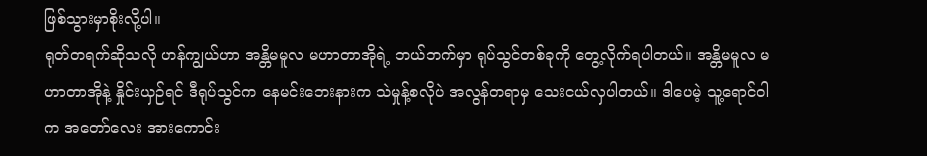ဖြစ်သွားမှာစိုးလို့ပါ။
ရုတ်တရက်ဆိုသလို ဟန်ကျွယ်ဟာ အန္တိမမူလ မဟာတာအိုရဲ့ ဘယ်ဘက်မှာ ရုပ်သွင်တစ်ခုကို တွေ့လိုက်ရပါတယ်။ အန္တိမမူလ မဟာတာအိုနဲ့ နှိုင်းယှဉ်ရင် ဒီရုပ်သွင်က နေမင်းဘေးနားက သဲမှုန့်စလိုပဲ အလွန်တရာမှ သေးငယ်လှပါတယ်။ ဒါပေမဲ့ သူ့ရောင်ဝါက အတော်လေး အားကောင်း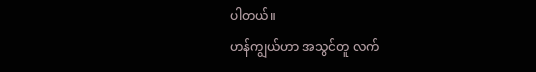ပါတယ်။
ဟန်ကျွယ်ဟာ အသွင်တူ လက်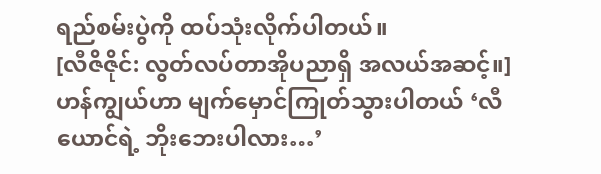ရည်စမ်းပွဲကို ထပ်သုံးလိုက်ပါတယ်။
[လီဇိဇိုင်: လွတ်လပ်တာအိုပညာရှိ အလယ်အဆင့်။]
ဟန်ကျွယ်ဟာ မျက်မှောင်ကြုတ်သွားပါတယ် ‘လီယောင်ရဲ့ ဘိုးဘေးပါလား…’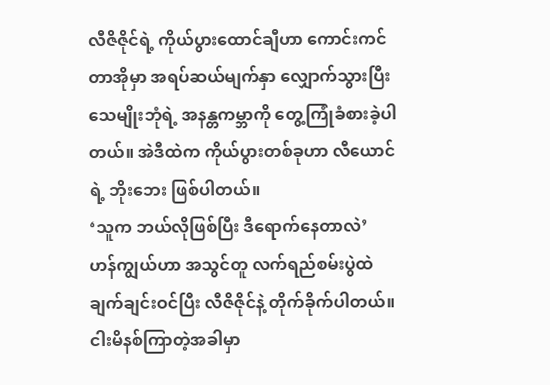လီဇိဇိုင်ရဲ့ ကိုယ်ပွားထောင်ချီဟာ ကောင်းကင်တာအိုမှာ အရပ်ဆယ်မျက်နှာ လျှောက်သွားပြီး သေမျိုးဘုံရဲ့ အနန္တကမ္ဘာကို တွေ့ကြုံခံစားခဲ့ပါတယ်။ အဲဒီထဲက ကိုယ်ပွားတစ်ခုဟာ လီယောင်ရဲ့ ဘိုးဘေး ဖြစ်ပါတယ်။
‘သူက ဘယ်လိုဖြစ်ပြီး ဒီရောက်နေတာလဲ’
ဟန်ကျွယ်ဟာ အသွင်တူ လက်ရည်စမ်းပွဲထဲ ချက်ချင်းဝင်ပြီး လီဇိဇိုင်နဲ့ တိုက်ခိုက်ပါတယ်။
ငါးမိနစ်ကြာတဲ့အခါမှာ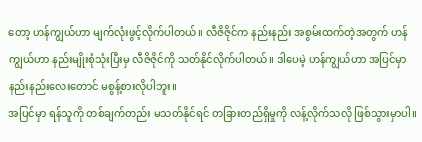တော့ ဟန်ကျွယ်ဟာ မျက်လုံးဖွင့်လိုက်ပါတယ်။ လီဇိဇိုင်က နည်းနည်း အစွမ်းထက်တဲ့အတွက် ဟန်ကျွယ်ဟာ နည်းမျိုးစုံသုံးပြီးမှ လီဇိဇိုင်ကို သတ်နိုင်လိုက်ပါတယ်။ ဒါပေမဲ့ ဟန်ကျွယ်ဟာ အပြင်မှာ နည်းနည်းလေးတောင် မစွန့်စားလိုပါဘူး။
အပြင်မှာ ရန်သူကို တစ်ချက်တည်း မသတ်နိုင်ရင် တခြားတည်ရှိမှုကို လန့်လိုက်သလို ဖြစ်သွားမှာပါ။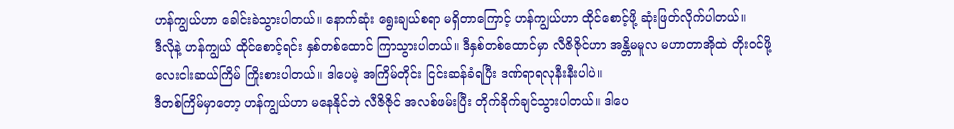ဟန်ကျွယ်ဟာ ခေါင်းခဲသွားပါတယ်။ နောက်ဆုံး ရွေးချယ်စရာ မရှိတာကြောင့် ဟန်ကျွယ်ဟာ ထိုင်စောင့်ဖို့ ဆုံးဖြတ်လိုက်ပါတယ်။
ဒီလိုနဲ့ ဟန်ကျွယ် ထိုင်စောင့်ရင်း နှစ်တစ်ထောင် ကြာသွားပါတယ်။ ဒီနှစ်တစ်ထောင်မှာ လီဇိဇိုင်ဟာ အန္တိမမူလ မဟာတာအိုထဲ တိုးဝင်ဖို့ လေးငါးဆယ်ကြိမ် ကြိုးစားပါတယ်။ ဒါပေမဲ့ အကြိမ်တိုင်း ငြင်းဆန်ခံရပြီး ဒဏ်ရာရလုနီးနီးပါပဲ။
ဒီတစ်ကြိမ်မှာတော့ ဟန်ကျွယ်ဟာ မနေနိုင်ဘဲ လီဇိဇိုင် အလစ်ဖမ်းပြီး တိုက်ခိုက်ချင်သွားပါတယ်။ ဒါပေ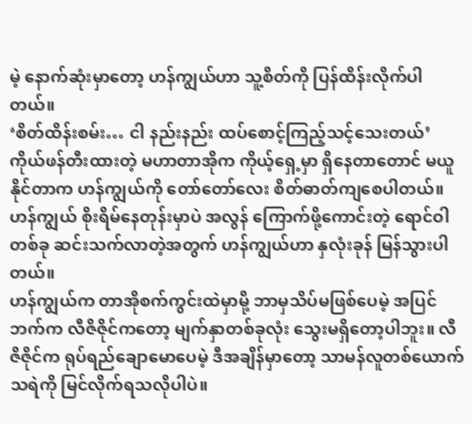မဲ့ နောက်ဆုံးမှာတော့ ဟန်ကျွယ်ဟာ သူ့စိတ်ကို ပြန်ထိန်းလိုက်ပါတယ်။
‘စိတ်ထိန်းစမ်း… ငါ နည်းနည်း ထပ်စောင့်ကြည့်သင့်သေးတယ်’
ကိုယ်ဖန်တီးထားတဲ့ မဟာတာအိုက ကိုယ့်ရှေ့မှာ ရှိနေတာတောင် မယူနိုင်တာက ဟန်ကျွယ်ကို တော်တော်လေး စိတ်ဓာတ်ကျစေပါတယ်။ ဟန်ကျွယ် စိုးရိမ်နေတုန်းမှာပဲ အလွန် ကြောက်ဖို့ကောင်းတဲ့ ရောင်ဝါတစ်ခု ဆင်းသက်လာတဲ့အတွက် ဟန်ကျွယ်ဟာ နှလုံးခုန် မြန်သွားပါတယ်။
ဟန်ကျွယ်က တာအိုစက်ကွင်းထဲမှာမို့ ဘာမှသိပ်မဖြစ်ပေမဲ့ အပြင်ဘက်က လီဇိဇိုင်ကတော့ မျက်နှာတစ်ခုလုံး သွေးမရှိတော့ပါဘူး။ လီဇိဇိုင်က ရုပ်ရည်ချောမောပေမဲ့ ဒီအချိန်မှာတော့ သာမန်လူတစ်ယောက် သရဲကို မြင်လိုက်ရသလိုပါပဲ။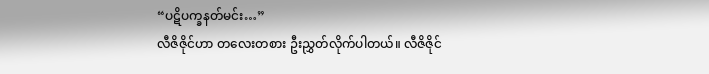“ပဋိပက္ခနတ်မင်း…”
လီဇိဇိုင်ဟာ တလေးတစား ဦးညွှတ်လိုက်ပါတယ်။ လီဇိဇိုင်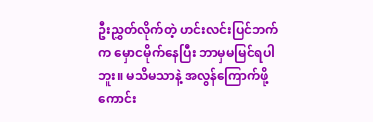ဦးညွှတ်လိုက်တဲ့ ဟင်းလင်းပြင်ဘက်က မှောငမိုက်နေပြီး ဘာမှမမြင်ရပါဘူး။ မသိမသာနဲ့ အလွန်ကြောက်ဖို့ကောင်း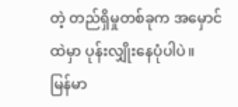တဲ့ တည်ရှိမှုတစ်ခုက အမှောင်ထဲမှာ ပုန်းလျှိုးနေပုံပါပဲ။
မြန်မာ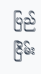ပြည် ငြိမ်း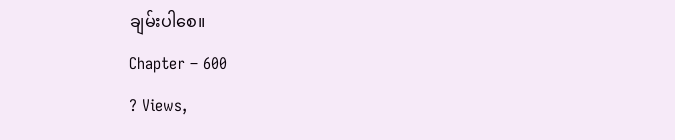ချမ်းပါစေ။
Chapter – 600
? Views,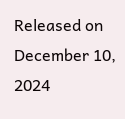Released on December 10, 2024